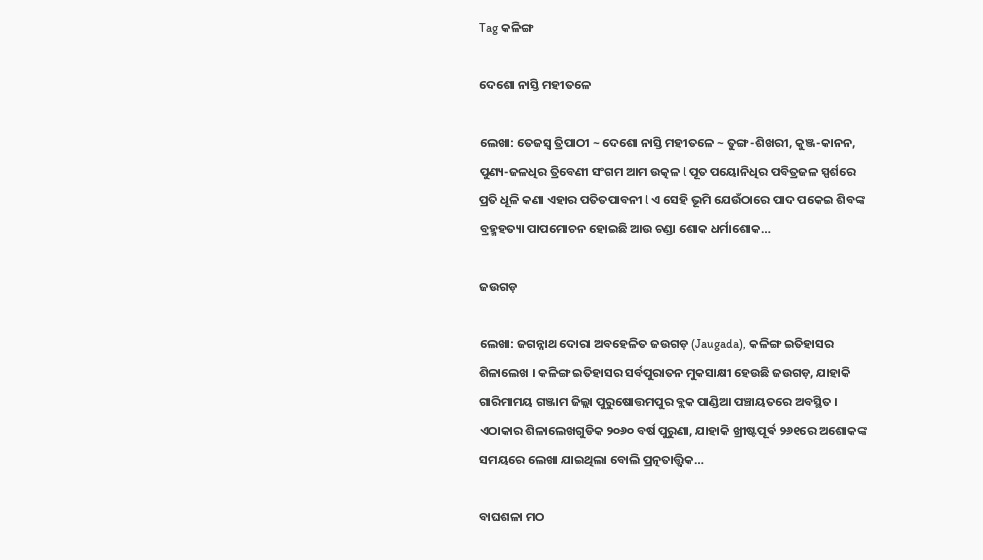Tag କଳିଙ୍ଗ

ଦେଶୋ ନାସ୍ତି ମହୀତଳେ

ଲେଖା: ତେଜସ୍ୱ ତ୍ରିପାଠୀ ~ ଦେଶୋ ନାସ୍ତି ମହୀତଳେ ~ ତୁଙ୍ଗ-ଶିଖରୀ, କୁଞ୍ଜ-କାନନ, ପୁଣ୍ୟ-ଜଳଧିର ତ୍ରିବେଣୀ ସଂଗମ ଆମ ଉତ୍କଳ l ପୂତ ପୟୋନିଧିର ପବିତ୍ରଜଳ ସ୍ପର୍ଶରେ ପ୍ରତି ଧୂଳି କଣା ଏହାର ପତିତପାବନୀ l ଏ ସେହି ଭୂମି ଯେଉଁଠାରେ ପାଦ ପକେଇ ଶିବଙ୍କ ବ୍ରହ୍ମହତ୍ୟା ପାପମୋଚନ ହୋଇଛି ଆଉ ଚଣ୍ଡା ଶୋକ ଧର୍ମାଶୋକ…

ଜଉଗଡ଼

ଲେଖା: ଜଗନ୍ନାଥ ଦୋରା ଅବହେଳିତ ଜଉଗଡ଼ (Jaugada), କଳିଙ୍ଗ ଇତିହାସର ଶିଳାଲେଖ । କଳିଙ୍ଗ ଇତିହାସର ସର୍ବପୁରାତନ ମୁକସାକ୍ଷୀ ହେଉଛି ଜଉଗଡ଼, ଯାହାକି ଗାରିମାମୟ ଗଞ୍ଜାମ ଜିଲ୍ଲା ପୁରୁଷୋତ୍ତମପୁର ବ୍ଲକ ପାଣ୍ଡିଆ ପଞ୍ଚାୟତରେ ଅବସ୍ଥିତ । ଏଠାକାର ଶିଳାଲେଖଗୁଡିକ ୨୦୬୦ ବର୍ଷ ପୁରୁଣା, ଯାହାକି ଖ୍ରୀଷ୍ଟପୂର୍ଵ ୨୬୧ରେ ଅଶୋକଙ୍କ ସମୟରେ ଲେଖା ଯାଇଥିଲା ବୋଲି ପ୍ରତ୍ନତାତ୍ତ୍ୱିକ…

ବାଘଶଳା ମଠ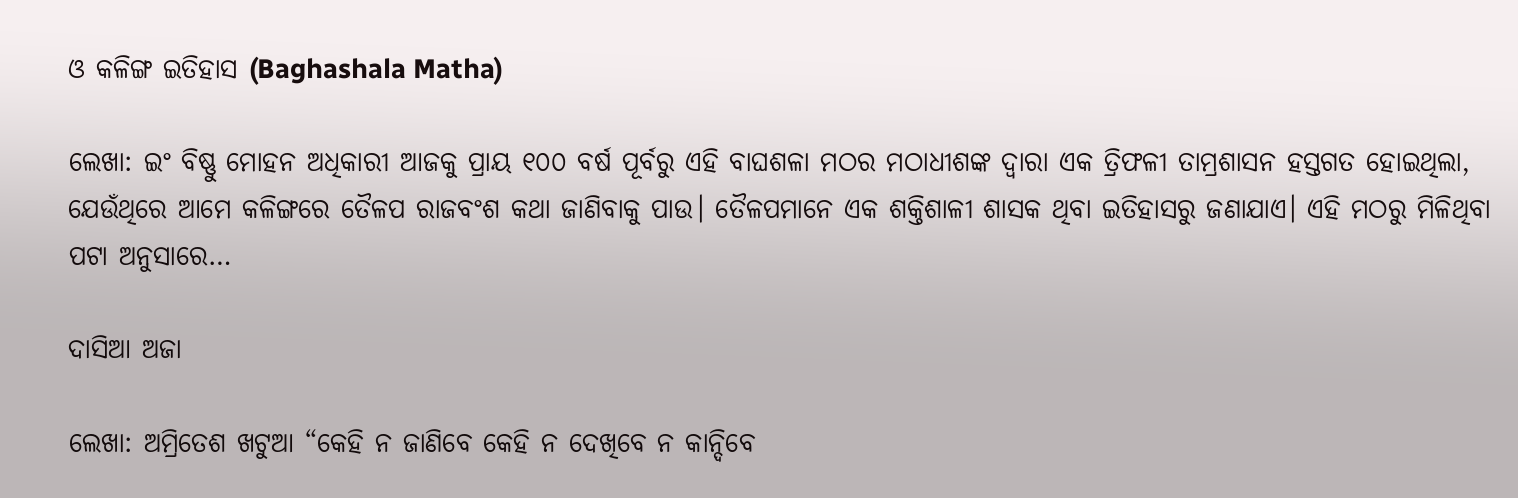ଓ କଳିଙ୍ଗ ଇତିହାସ (Baghashala Matha)

ଲେଖା: ଇଂ ବିଷ୍ଣୁ ମୋହନ ଅଧିକାରୀ ଆଜକୁ ପ୍ରାୟ ୧୦୦ ବର୍ଷ ପୂର୍ବରୁ ଏହି ବାଘଶଳା ମଠର ମଠାଧୀଶଙ୍କ ଦ୍ଵାରା ଏକ ତ୍ରିଫଳୀ ତାମ୍ରଶାସନ ହସ୍ତଗତ ହୋଇଥିଲା, ଯେଉଁଥିରେ ଆମେ କଳିଙ୍ଗରେ ତୈଳପ ରାଜବଂଶ କଥା ଜାଣିବାକୁ ପାଉ। ତୈଳପମାନେ ଏକ ଶକ୍ତିଶାଳୀ ଶାସକ ଥିବା ଇତିହାସରୁ ଜଣାଯାଏ। ଏହି ମଠରୁ ମିଳିଥିବା ପଟା ଅନୁସାରେ…

ଦାସିଆ ଅଜା

ଲେଖା: ଅମ୍ରିତେଶ ଖଟୁଆ “କେହି ନ ଜାଣିବେ କେହି ନ ଦେଖିବେ ନ କାନ୍ଦିବେ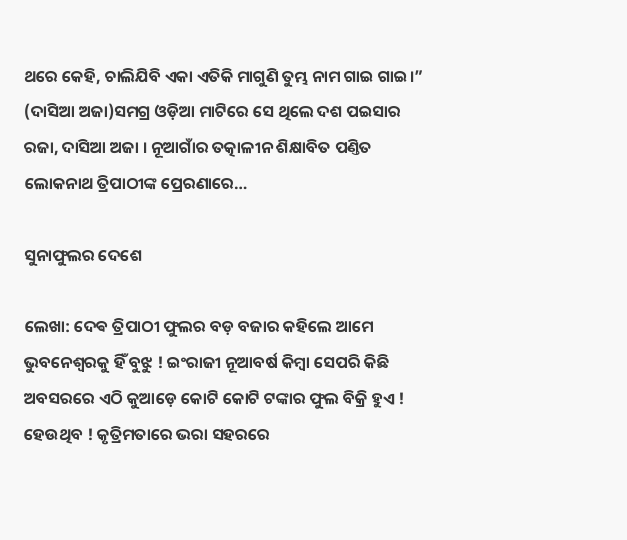ଥରେ କେହି, ଚାଲିଯିବି ଏକା ଏତିକି ମାଗୁଣି ତୁମ୍ଭ ନାମ ଗାଇ ଗାଇ।” (ଦାସିଆ ଅଜା)ସମଗ୍ର ଓଡ଼ିଆ ମାଟିରେ ସେ ଥିଲେ ଦଶ ପଇସାର ରଜା, ଦାସିଆ ଅଜା । ନୂଆଗାଁର ତତ୍କାଳୀନ ଶିକ୍ଷାବିତ ପଣ୍ତିତ ଲୋକନାଥ ତ୍ରିପାଠୀଙ୍କ ପ୍ରେରଣାରେ…

ସୁନାଫୁଲର ଦେଶେ

ଲେଖା: ଦେଵ ତ୍ରିପାଠୀ ଫୁଲର ବଡ଼ ବଜାର କହିଲେ ଆମେ ଭୁବନେଶ୍ୱରକୁ ହିଁ ବୁଝୁ ! ଇଂରାଜୀ ନୂଆବର୍ଷ କିମ୍ବା ସେପରି କିଛି ଅବସରରେ ଏଠି କୁଆଡ଼େ କୋଟି କୋଟି ଟଙ୍କାର ଫୁଲ ବିକ୍ରି ହୁଏ ! ହେଉଥିବ ! କୃତ୍ରିମତାରେ ଭରା ସହରରେ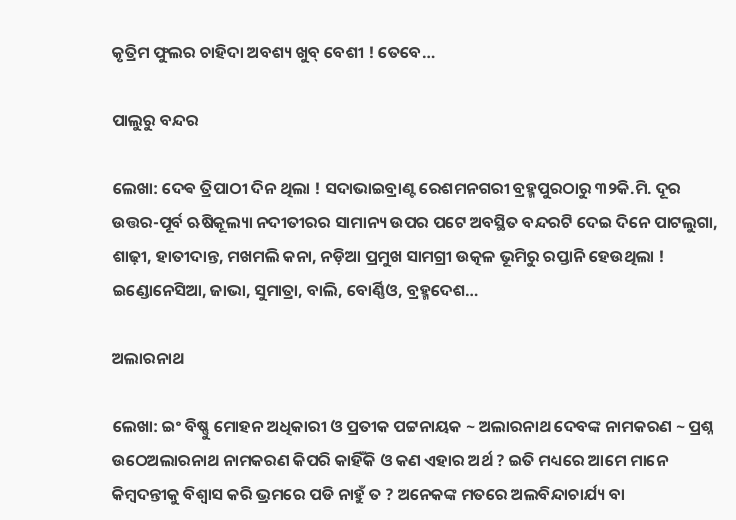କୃତ୍ରିମ ଫୁଲର ଚାହିଦା ଅବଶ୍ୟ ଖୁବ୍ ବେଶୀ ! ତେବେ…

ପାଲୁରୁ ବନ୍ଦର

ଲେଖା: ଦେଵ ତ୍ରିପାଠୀ ଦିନ ଥିଲା ! ସଦାଭାଇବ୍ରାଣ୍ଟ ରେଶମନଗରୀ ବ୍ରହ୍ମପୁରଠାରୁ ୩୨କି.ମି. ଦୂର ଉତ୍ତର-ପୂର୍ବ ଋଷିକୂଲ୍ୟା ନଦୀତୀରର ସାମାନ୍ୟ ଉପର ପଟେ ଅବସ୍ଥିତ ବନ୍ଦରଟି ଦେଇ ଦିନେ ପାଟଲୁଗା, ଶାଢ଼ୀ, ହାତୀଦାନ୍ତ, ମଖମଲି କନା, ନଡ଼ିଆ ପ୍ରମୁଖ ସାମଗ୍ରୀ ଉତ୍କଳ ଭୂମିରୁ ରପ୍ତାନି ହେଉଥିଲା ! ଇଣ୍ଡୋନେସିଆ, ଜାଭା, ସୁମାତ୍ରା, ବାଲି, ବୋର୍ଣ୍ଣିଓ, ବ୍ରହ୍ମଦେଶ…

ଅଲାରନାଥ

ଲେଖା: ଇଂ ବିଷ୍ଣୁ ମୋହନ ଅଧିକାରୀ ଓ ପ୍ରତୀକ ପଟ୍ଟନାୟକ ~ ଅଲାରନାଥ ଦେବଙ୍କ ନାମକରଣ ~ ପ୍ରଶ୍ନ ଉଠେଅଲାରନାଥ ନାମକରଣ କିପରି କାହିଁକି ଓ କଣ ଏହାର ଅର୍ଥ ? ଇତି ମଧ୍ୟରେ ଆମେ ମାନେ କିମ୍ବଦନ୍ତୀକୁ ବିଶ୍ୱାସ କରି ଭ୍ରମରେ ପଡି ନାହୁଁ ତ ? ଅନେକଙ୍କ ମତରେ ଅଲବିନ୍ଦାଚାର୍ଯ୍ୟ ବା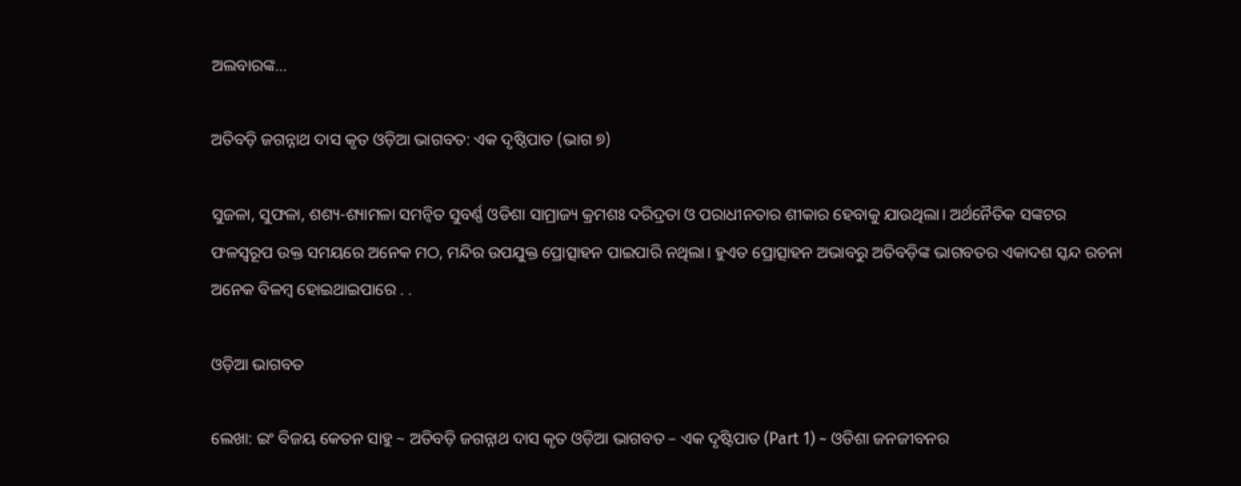ଅଲବାରଙ୍କ…

ଅତିବଡ଼ି ଜଗନ୍ନାଥ ଦାସ କୃତ ଓଡ଼ିଆ ଭାଗବତ: ଏକ ଦୃଷ୍ଠିପାତ (ଭାଗ ୭)

ସୁଜଳା, ସୁଫଳା, ଶଶ୍ୟ-ଶ୍ୟାମଳା ସମନ୍ବିତ ସୁବର୍ଣ୍ଣ ଓଡିଶା ସାମ୍ରାଜ୍ୟ କ୍ରମଶଃ ଦରିଦ୍ରତା ଓ ପରାଧୀନତାର ଶୀକାର ହେବାକୁ ଯାଉଥିଲା। ଅର୍ଥନୈତିକ ସଙ୍କଟର ଫଳସ୍ୱରୂପ ଉକ୍ତ ସମୟରେ ଅନେକ ମଠ, ମନ୍ଦିର ଉପଯୁକ୍ତ ପ୍ରୋତ୍ସାହନ ପାଇପାରି ନଥିଲା। ହୁଏତ ପ୍ରୋତ୍ସାହନ ଅଭାବରୁ ଅତିବଡ଼ିଙ୍କ ଭାଗବତର ଏକାଦଶ ସ୍କନ୍ଦ ରଚନା ଅନେକ ବିଳମ୍ବ ହୋଇଥାଇପାରେ . .

ଓଡ଼ିଆ ଭାଗବତ

ଲେଖା: ଇଂ ବିଜୟ କେତନ ସାହୁ ~ ଅତିବଡ଼ି ଜଗନ୍ନାଥ ଦାସ କୃତ ଓଡ଼ିଆ ଭାଗବତ – ଏକ ଦୃଷ୍ଟିପାତ (Part 1) ~ ଓଡିଶା ଜନଜୀବନର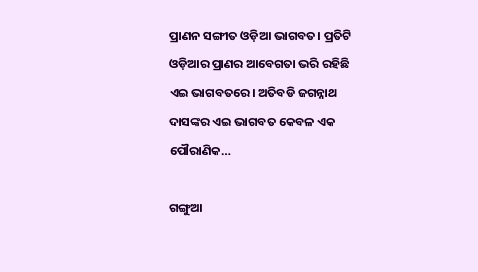ପ୍ରାଣନ ସଙ୍ଗୀତ ଓଡ଼ିଆ ଭାଗବତ। ପ୍ରତିଟି ଓଡ଼ିଆର ପ୍ରାଣର ଆବେଗତା ଭରି ରହିଛି ଏଇ ଭାଗବତରେ। ଅତିବଡି ଜଗନ୍ନାଥ ଦାସଙ୍କର ଏଇ ଭାଗବତ କେବଳ ଏକ ପୌରାଣିକ…

ଗଙ୍ଗୁଆ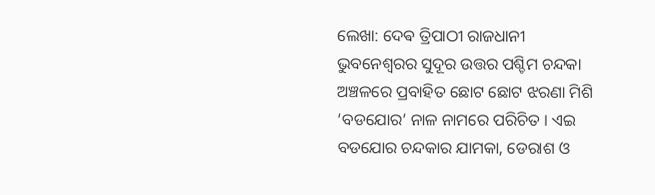ଲେଖା: ଦେଵ ତ୍ରିପାଠୀ ରାଜଧାନୀ ଭୁବନେଶ୍ଵରର ସୁଦୂର ଉତ୍ତର ପଶ୍ଚିମ ଚନ୍ଦକା ଅଞ୍ଚଳରେ ପ୍ରବାହିତ ଛୋଟ ଛୋଟ ଝରଣା ମିଶି ‘ବଡଯୋର’ ନାଳ ନାମରେ ପରିଚିତ । ଏଇ ବଡଯୋର ଚନ୍ଦକାର ଯାମକା, ଡେରାଶ ଓ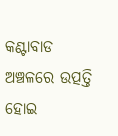କଣ୍ଟାବାଡ ଅଞ୍ଚଳରେ ଉତ୍ପତ୍ତି ହୋଇ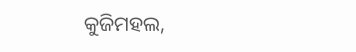କୁଜିମହଲ,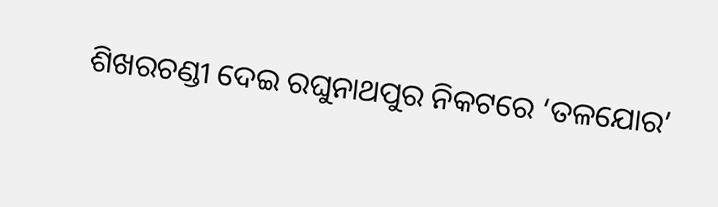ଶିଖରଚଣ୍ଡୀ ଦେଇ ରଘୁନାଥପୁର ନିକଟରେ ‘ତଳଯୋର’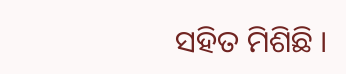ସହିତ ମିଶିଛି ।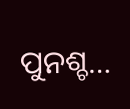ପୁନଶ୍ଚ…